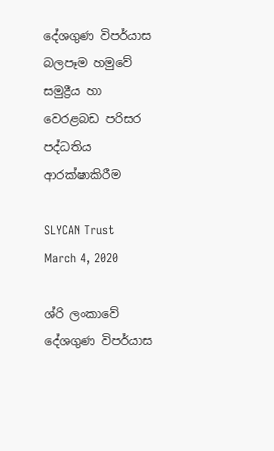දේශගුණ විපර්යාස බලපෑම හමුවේ සමුද්‍රීය හා වෙරළබඩ පරිසර පද්ධතිය ආරක්ෂාකිරීම

SLYCAN Trust
March 4, 2020

ශ්රි ලංකාවේ දේශගුණ විපර්යාස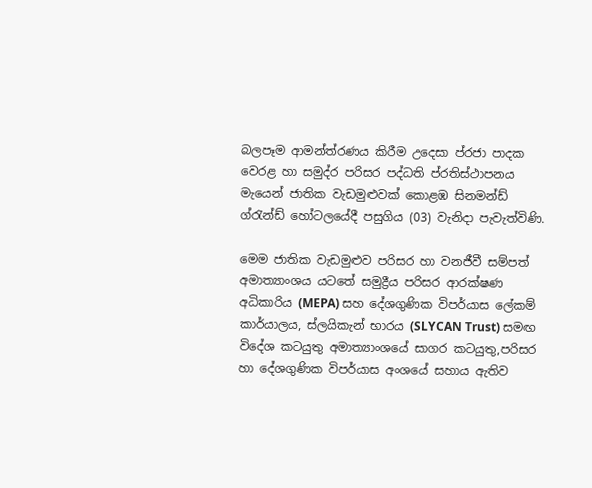බලපෑම ආමන්ත්රණය කිරීම උදෙසා ප්රජා පාදක වෙරළ හා සමුද්ර පරිසර පද්ධති ප්රතිස්ථාපනය මැයෙන් ජාතික වැඩමුළුවක් කොළඹ සිනමන්ඩ් ග්රැන්ඩ් හෝටලයේදී පසුගිය (03) වැනිදා පැවැත්විණි.

මෙම ජාතික වැඩමුළුව පරිසර හා වනජීවී සම්පත් අමාත්‍යාංශය යටතේ සමුද්‍රීය පරිසර ආරක්ෂණ අධිකාරිය (MEPA) සහ දේශගුණික විපර්යාස ලේකම් කාර්යාලය, ස්ලයිකැන් භාරය (SLYCAN Trust) සමඟ විදේශ කටයුතු අමාත්‍යාංශයේ සාගර කටයුතු,පරිසර හා දේශගුණික විපර්යාස අංශයේ සහාය ඇතිව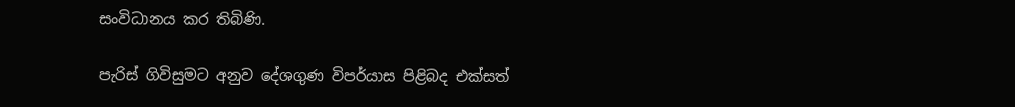සංවිධානය කර තිබිණි.

පැරිස් ගිවිසුමට අනුව දේශගුණ විපර්යාස පිළිබද එක්සත්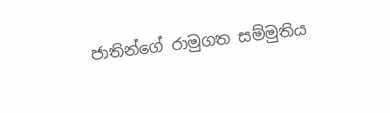ජාතින්ගේ රාමුගත සම්මුතිය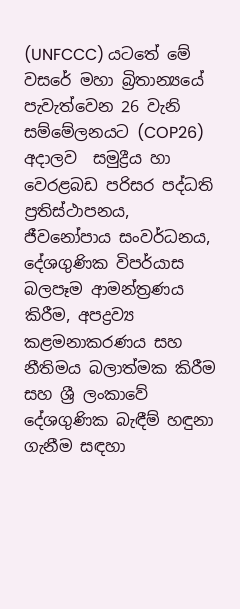(UNFCCC) යටතේ මේ වසරේ මහා බ්‍රිතාන්‍යයේ  පැවැත්වෙන 26 වැනි සම්මේලනයට (COP26) අදාලව  සමුද්‍රීය හා වෙරළබඩ පරිසර පද්ධති ප්‍රතිස්ථාපනය, ජීවනෝපාය සංවර්ධනය, දේශගුණික විපර්යාස බලපෑම ආමන්ත්‍රණය කිරීම, අපද්‍රව්‍ය කළමනාකරණය සහ නීතිමය බලාත්මක කිරීම සහ ශ්‍රී ලංකාවේ දේශගුණික බැඳීම් හඳුනා ගැනීම සඳහා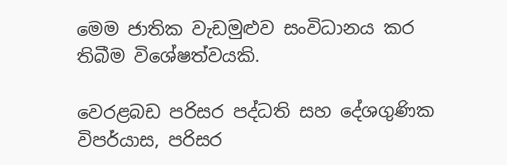මෙම ජාතික වැඩමුළුව සංවිධානය කර තිබීම විශේෂත්වයකි.

වෙරළබඩ පරිසර පද්ධති සහ දේශගුණික විපර්යාස, පරිසර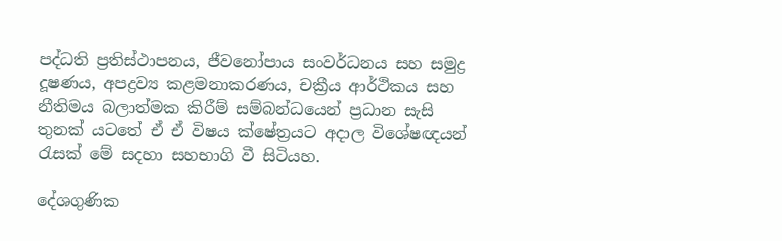පද්ධති ප්‍රතිස්ථාපනය, ජීවනෝපාය සංවර්ධනය සහ සමුද්‍ර දූෂණය, අපද්‍රව්‍ය කළමනාකරණය, චක්‍රීය ආර්ථිකය සහ නීතිමය බලාත්මක කිරීම් සම්බන්ධයෙන් ප්‍රධාන සැසි තුනක් යටතේ ඒ ඒ විෂය ක්ෂේත්‍රයට අදාල විශේෂඥයන් රැසක් මේ සදහා සහභාගි වී සිටියහ.

දේශගුණික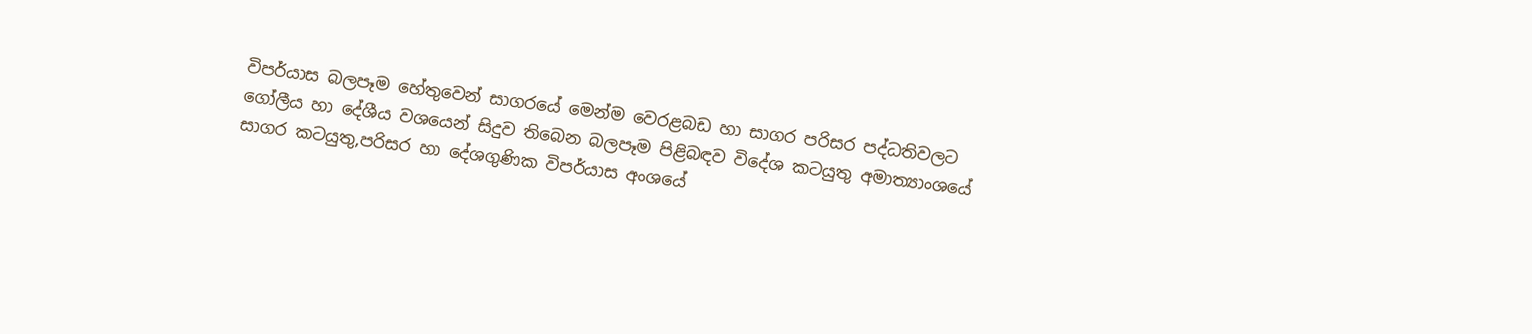විපර්යාස බලපෑම හේතුවෙන් සාගරයේ මෙන්ම වෙරළබඩ හා සාගර පරිසර පද්ධතිවලට ගෝලීය හා දේශීය වශයෙන් සිදුව තිබෙන බලපෑම පිළිබඳව විදේශ කටයුතු අමාත්‍යාංශයේ සාගර කටයුතු,පරිසර හා දේශගුණික විපර්යාස අංශයේ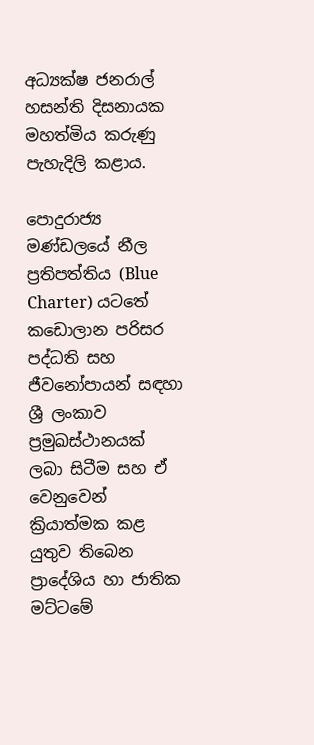අධ්‍යක්ෂ ජනරාල් හසන්ති දිසනායක මහත්මිය කරුණු පැහැදිලි කළාය.

පොදුරාජ්‍ය මණ්ඩලයේ නීල ප්‍රතිපත්තිය (Blue Charter) යටතේ කඩොලාන පරිසර පද්ධති සහ ජීවනෝපායන් සඳහා ශ්‍රී ලංකාව ප්‍රමුඛස්ථානයක් ලබා සිටීම සහ ඒ වෙනුවෙන් ක්‍රියාත්මක කළ යුතුව තිබෙන ප්‍රාදේශිය හා ජාතික මට්ටමේ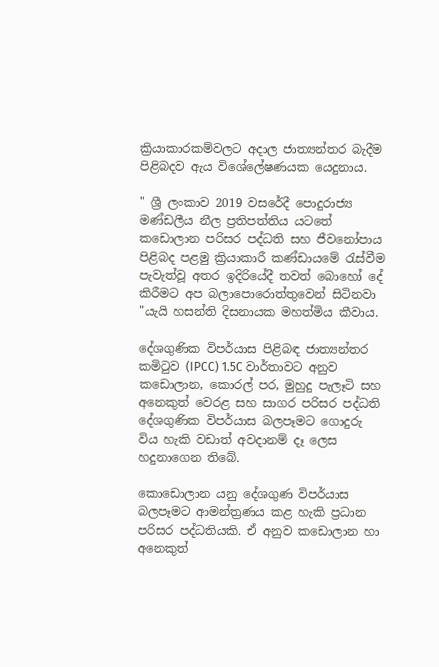ක්‍රියාකාරකම්වලට අදාල ජාත්‍යන්තර බැදීම පිළිබදව ඇය විශේලේෂණයක යෙදුනාය.

" ශ්‍රී ලංකාව 2019 වසරේදී පොදුරාජ්‍ය මණ්ඩලීය නීල ප්‍රතිපත්තිය යටතේ කඩොලාන පරිසර පද්ධති සහ ජීවනෝපාය පිළිබද පළමු ක්‍රියාකාරී කණ්ඩායමේ රැස්වීම පැවැත්වූ අතර ඉදිරියේදී තවත් බොහෝ දේ කිරීමට අප බලාපොරොත්තුවෙන් සිටිනවා "යැයි හසන්ති දිසනායක මහත්මිය කීවාය.

දේශගුණික විපර්යාස පිළිබඳ ජාත්‍යන්තර කමිටුව (IPCC) 1.5C වාර්තාවට අනුව කඩොලාන, කොරල් පර, මුහුදු පැලෑටි සහ අනෙකුත් වෙරළ සහ සාගර පරිසර පද්ධති දේශගුණික විපර්යාස බලපෑමට ගොදුරු විය හැකි වඩාත් අවදානම් දෑ ලෙස හදුනාගෙන තිබේ.

කොඩොලාන යනු දේශගුණ විපර්යාස බලපෑමට ආමන්ත්‍රණය කළ හැකි ප්‍රධාන පරිසර පද්ධතියකි. ඒ අනුව කඩොලාන හා අනෙකුත්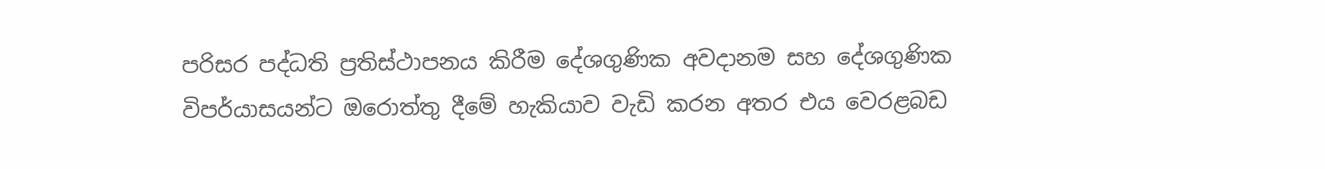පරිසර පද්ධති ප්‍රතිස්ථාපනය කිරීම දේශගුණික අවදානම සහ දේශගුණික විපර්යාසයන්ට ඔරොත්තු දීමේ හැකියාව වැඩි කරන අතර එය වෙරළබඩ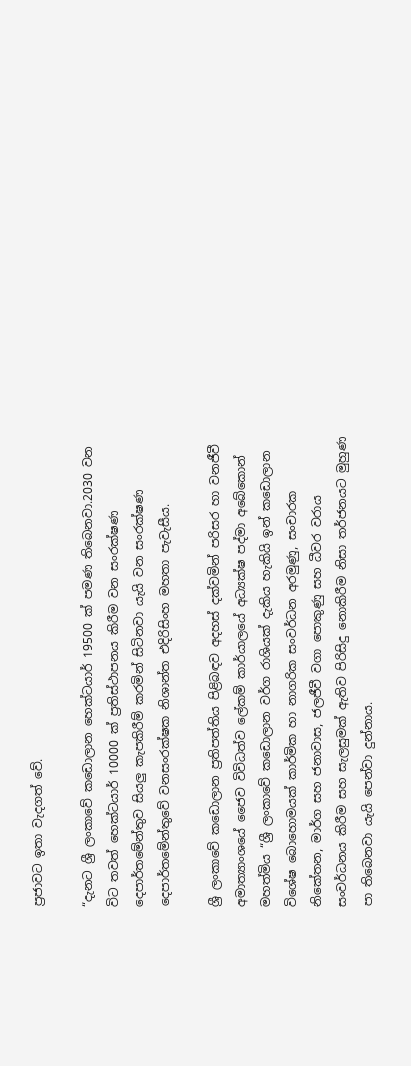ප්‍රජාවට ඉතා වැදගත් වේ.

“දැනට ශ්‍රී ලංකාවේ කඩොලාන හෙක්ටයාර් 19500 ක් පමණ තිබෙනවා.2030 වන විට තවත් හෙක්ටයාර් 10000 ක් ප්‍රතිස්ථාපනය කිරීම වන සංරක්ෂණ දෙපාර්තමේන්තුව සියලු කැපකිරීම් කරමින් සිටිනවා යැයි වන සංරක්ෂණ දෙපාර්තමේන්තුවේ වනසංරක්ෂක නිශාන්ත එදිරිසිංහ මහතා පැවැසීය.

ශ්‍රී ලංකාවේ කඩොලාන ප්‍රතිපත්තිය පිළිබඳව අදහස් දක්වමින් පරිසර හා වනජීවී අමාත්‍යාංශයේ ජෛව විවිධත්ව ලේකම් කාර්යාලයේ අධ්‍යක්ෂ පද්මා අබේකොන් මහත්මිය “ශ්‍රී ලංකාවේ කඩොලාන වර්ග රාශියක් දැකිය හැකියි ඉන් කඩොලාන විශේෂ බොහොමයක් කාර්මික හා නාගරික සංවර්ධන අරමුණු, සංචාරක නිකේතන, මාර්ග සහ ජනාවාස, ජලජීවී වගා පොකුණු සහ ධීවර වරාය සංවර්ධනය කිරීම සහ සැලසුමක් ඇතිව පිරිසිදු නොකිරීම නිසා තර්ජනයට මුහුණ පා තිබෙනවා යැයි පෙන්වා දුන්නාය.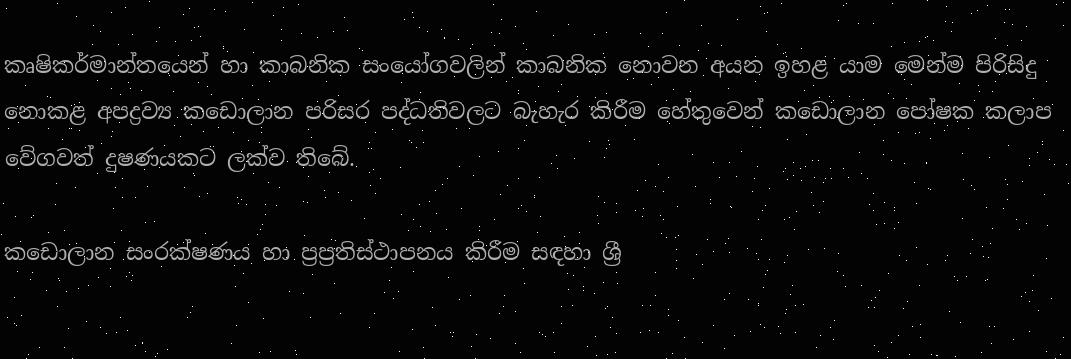කෘෂිකර්මාන්තයෙන් හා කාබනික සංයෝගවලින් කාබනික නොවන අයන ඉහළ යාම මෙන්ම පිරිසිදු නොකළ අපද්‍රව්‍ය කඩොලාන පරිසර පද්ධතිවලට බැහැර කිරීම හේතුවෙන් කඩොලාන පෝෂක කලාප වේගවත් දුෂණයකට ලක්ව තිබේ.

කඩොලාන සංරක්ෂණය හා ප්‍රප්‍රතිස්ථාපනය කිරීම සඳහා ශ්‍රී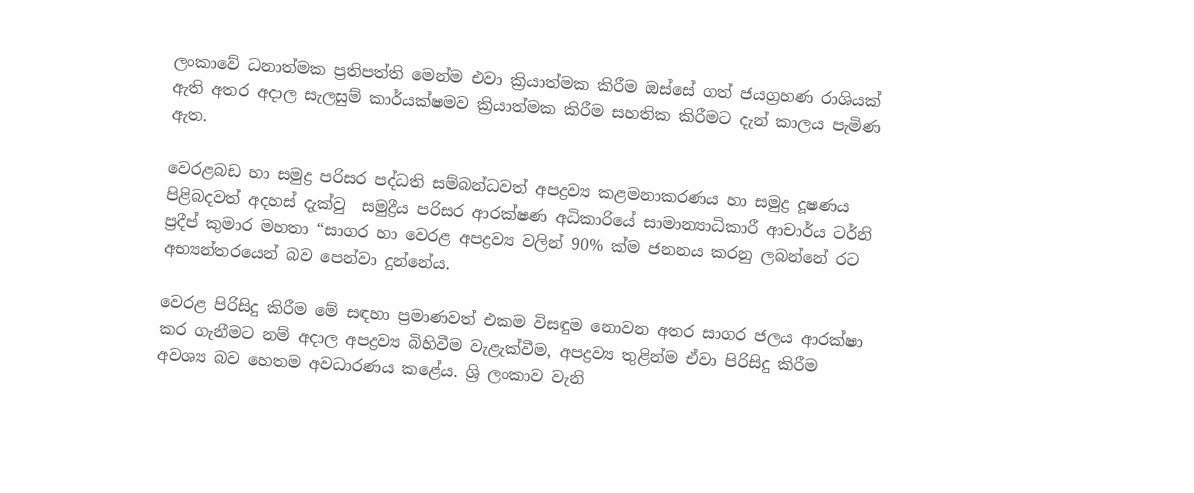ලංකා‌වේ ධනාත්මක ප්‍රතිපත්ති මෙන්ම එවා ක්‍රියාත්මක කිරීම ඔස්සේ ගත් ජයග්‍රහණ රාශියක් ඇති අතර අදාල සැලසුම් කාර්යක්ෂමව ක්‍රියාත්මක කිරීම සහතික කිරීමට දැන් කාලය පැමිණ ඇත.

වෙරළබඩ හා සමුද්‍ර පරිසර පද්ධති සම්බන්ධවත් අපද්‍රව්‍ය කළමනාකරණය හා සමුද්‍ර දූෂණය පිළිබදවත් අදහස් දැක්වු  සමුද්‍රීය පරිසර ආරක්ෂණ අධිකාරියේ සාමාන්‍යාධිකාරී ආචාර්ය ටර්නි ප්‍රදීප් කුමාර මහතා “සාගර හා වෙරළ අපද්‍රව්‍ය වලින් 90% ක්ම ජනනය කරනු ලබන්නේ රට අභ්‍යන්තරයෙන් බව පෙන්වා දුන්නේය.

වෙරළ පිරිසිදු කිරීම මේ සඳහා ප්‍රමාණවත් එකම විසඳුම නොවන අතර සාගර ජලය ආරක්ෂා කර ගැනීමට නම් අදාල අපද්‍රව්‍ය බිහිවීම වැළැක්වීම, අපද්‍රව්‍ය තුළින්ම ඒවා පිරිසිදු කිරීම අවශ්‍ය බව හෙතම අවධාරණය කළේය. ශ්‍රි ලංකාව වැනි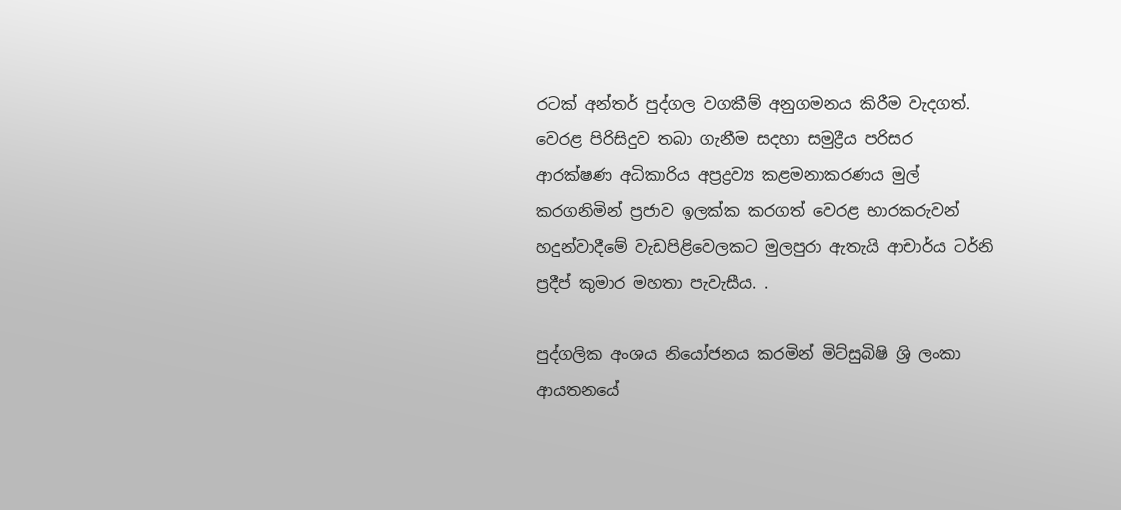රටක් අන්තර් පුද්ගල වගකීම් අනුගමනය කිරීම වැදගත්. වෙරළ පිරිසිදුව තබා ගැනීම සදහා සමුද්‍රීය පරිසර ආරක්ෂණ අධිකාරිය අප්‍රද්‍රව්‍ය කළමනාකරණය මුල් කරගනිමින් ප්‍රජාව ඉලක්ක කරගත් වෙරළ භාරකරුවන් හදුන්වාදීමේ වැඩපිළිවෙලකට මුලපුරා ඇතැයි ආචාර්ය ටර්නි ප්‍රදීප් කුමාර මහතා පැවැසීය. .

පුද්ගලික අංශය නියෝජනය කරමින් මිට්සුබිෂි ශ්‍රි ලංකා ආයතනයේ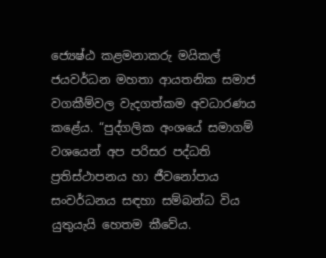ජ්‍යෙෂ්ඨ කළමනාකරු මයිකල් ජයවර්ධන මහතා ආයතනික සමාජ වගකීම්වල වැදගත්කම අවධාරණය කළේය. “පුද්ගලික අංශයේ සමාගම් වශයෙන් අප පරිසර පද්ධති ප්‍රතිස්ථාපනය හා ජීවනෝපාය සංවර්ධනය සඳහා සම්බන්ධ විය යුතුයැයි හෙතම කීවේය.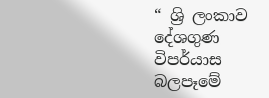“ ශ්‍රි ලංකාව දේශගුණ විපර්යාස බලපෑමේ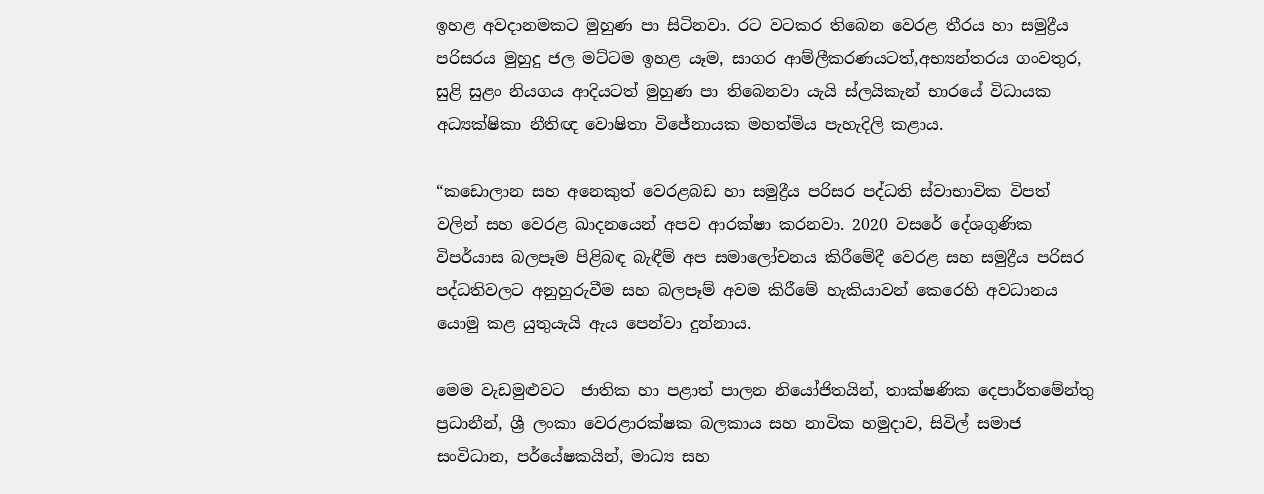ඉහළ අවදානමකට මුහුණ පා සිටිනවා. රට වටකර තිබෙන වෙරළ තීරය හා සමුද්‍රීය පරිසරය මුහුදු ජල මට්ටම ඉහළ යෑම, සාගර ආම්ලීකරණයටත්,අභ්‍යන්තරය ගංවතුර, සුළි සුළං නියගය ආදියටත් මුහුණ පා තිබෙනවා යැයි ස්ලයිකැන් භාරයේ විධායක අධ්‍යක්ෂිකා නීතිඥ වොෂිතා විජේනායක මහත්මිය පැහැදිලි කළාය.

“කඩොලාන සහ අනෙකුත් වෙරළබඩ හා සමුද්‍රීය පරිසර පද්ධති ස්වාභාවික විපත් වලින් සහ වෙරළ ඛාදනයෙන් අපව ආරක්ෂා කරනවා. 2020 වසරේ දේශගුණික විපර්යාස බලපෑම පිළිබඳ බැඳීම් අප සමාලෝචනය කිරීමේදී වෙරළ සහ සමුද්‍රීය පරිසර පද්ධතිවලට අනුහුරුවීම සහ බලපෑම් අවම කිරීමේ හැකියාවන් කෙරෙහි අවධානය යොමු කළ යුතුයැයි ඇය පෙන්වා දුන්නාය.

මෙම වැඩමුළුවට  ජාතික හා පළාත් පාලන නියෝජිතයින්, තාක්ෂණික දෙපාර්තමේන්තු ප්‍රධානීන්, ශ්‍රී ලංකා වෙරළාරක්ෂක බලකාය සහ නාවික හමුදාව, සිවිල් සමාජ සංවිධාන, පර්යේෂකයින්, මාධ්‍ය සහ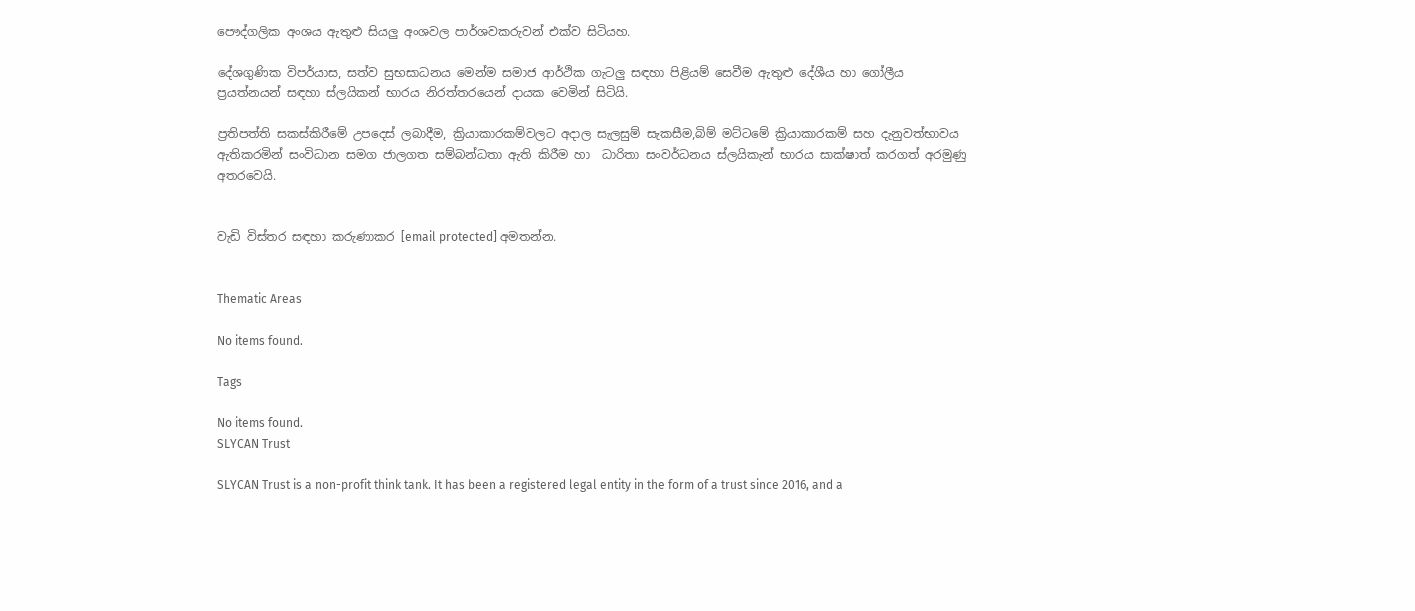පෞද්ගලික අංශය ඇතුළු සියලු අංශවල පාර්ශවකරුවන් එක්ව සිටියහ.

දේශගුණික විපර්යාස, සත්ව සුභසාධනය මෙන්ම සමාජ ආර්ථික ගැටලු සඳහා පිළියම් සෙවීම ඇතුළු දේශීය හා ගෝලීය ප්‍රයත්නයන් සඳහා ස්ලයිකන් භාරය නිරත්තරයෙන් දායක වෙමින් සිටියි.

ප්‍රතිපත්ති සකස්කිරීමේ උපදෙස් ලබාදීම, ක්‍රියාකාරකම්වලට අදාල සැලසුම් සැකසීම,බිම් මට්ටමේ ක්‍රියාකාරකම් සහ දැනුවත්භාවය ඇතිකරමින් සංවිධාන සමග ජාලගත සම්බන්ධතා ඇති කිරීම හා  ධාරිතා සංවර්ධනය ස්ලයිකැන් භාරය සාක්ෂාත් කරගත් අරමුණු අතරවෙයි.


වැඩි විස්තර සඳහා කරුණාකර [email protected] අමතන්න.


Thematic Areas

No items found.

Tags

No items found.
SLYCAN Trust

SLYCAN Trust is a non-profit think tank. It has been a registered legal entity in the form of a trust since 2016, and a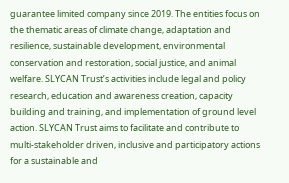guarantee limited company since 2019. The entities focus on the thematic areas of climate change, adaptation and resilience, sustainable development, environmental conservation and restoration, social justice, and animal welfare. SLYCAN Trust’s activities include legal and policy research, education and awareness creation, capacity building and training, and implementation of ground level action. SLYCAN Trust aims to facilitate and contribute to multi-stakeholder driven, inclusive and participatory actions for a sustainable and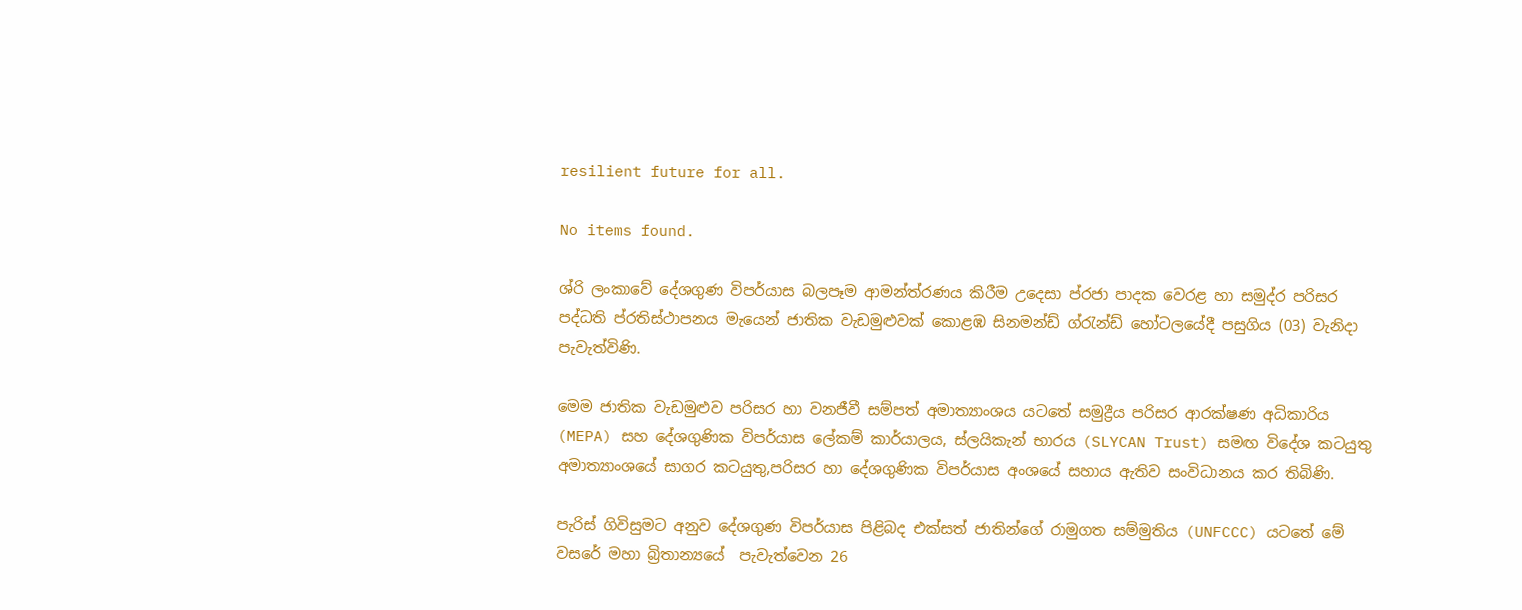resilient future for all.

No items found.

ශ්රි ලංකාවේ දේශගුණ විපර්යාස බලපෑම ආමන්ත්රණය කිරීම උදෙසා ප්රජා පාදක වෙරළ හා සමුද්ර පරිසර පද්ධති ප්රතිස්ථාපනය මැයෙන් ජාතික වැඩමුළුවක් කොළඹ සිනමන්ඩ් ග්රැන්ඩ් හෝටලයේදී පසුගිය (03) වැනිදා පැවැත්විණි.

මෙම ජාතික වැඩමුළුව පරිසර හා වනජීවී සම්පත් අමාත්‍යාංශය යටතේ සමුද්‍රීය පරිසර ආරක්ෂණ අධිකාරිය (MEPA) සහ දේශගුණික විපර්යාස ලේකම් කාර්යාලය, ස්ලයිකැන් භාරය (SLYCAN Trust) සමඟ විදේශ කටයුතු අමාත්‍යාංශයේ සාගර කටයුතු,පරිසර හා දේශගුණික විපර්යාස අංශයේ සහාය ඇතිව සංවිධානය කර තිබිණි.

පැරිස් ගිවිසුමට අනුව දේශගුණ විපර්යාස පිළිබද එක්සත් ජාතින්ගේ රාමුගත සම්මුතිය (UNFCCC) යටතේ මේ වසරේ මහා බ්‍රිතාන්‍යයේ  පැවැත්වෙන 26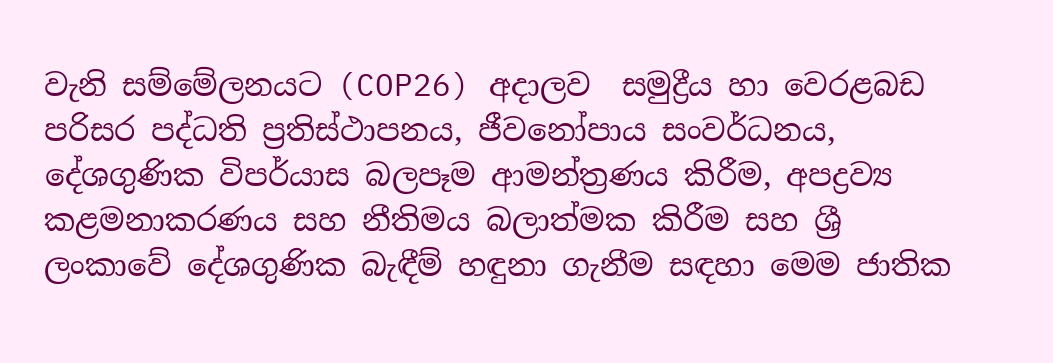වැනි සම්මේලනයට (COP26) අදාලව  සමුද්‍රීය හා වෙරළබඩ පරිසර පද්ධති ප්‍රතිස්ථාපනය, ජීවනෝපාය සංවර්ධනය, දේශගුණික විපර්යාස බලපෑම ආමන්ත්‍රණය කිරීම, අපද්‍රව්‍ය කළමනාකරණය සහ නීතිමය බලාත්මක කිරීම සහ ශ්‍රී ලංකාවේ දේශගුණික බැඳීම් හඳුනා ගැනීම සඳහා මෙම ජාතික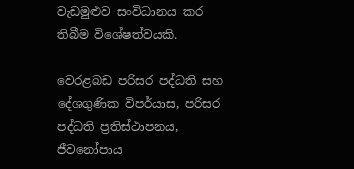වැඩමුළුව සංවිධානය කර තිබීම විශේෂත්වයකි.

වෙරළබඩ පරිසර පද්ධති සහ දේශගුණික විපර්යාස, පරිසර පද්ධති ප්‍රතිස්ථාපනය, ජීවනෝපාය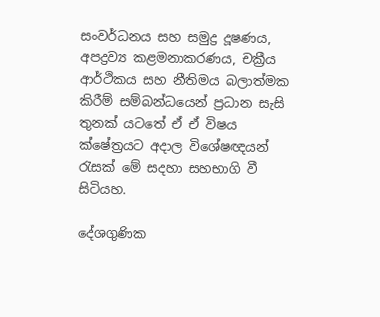සංවර්ධනය සහ සමුද්‍ර දූෂණය, අපද්‍රව්‍ය කළමනාකරණය, චක්‍රීය ආර්ථිකය සහ නීතිමය බලාත්මක කිරීම් සම්බන්ධයෙන් ප්‍රධාන සැසි තුනක් යටතේ ඒ ඒ විෂය ක්ෂේත්‍රයට අදාල විශේෂඥයන් රැසක් මේ සදහා සහභාගි වී සිටියහ.

දේශගුණික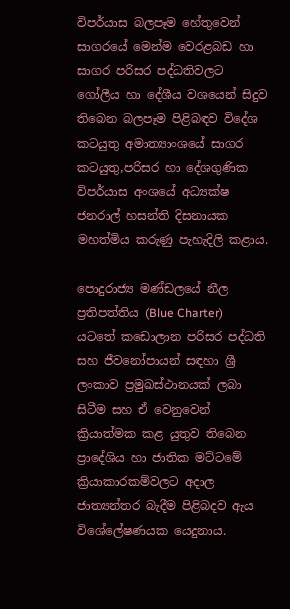විපර්යාස බලපෑම හේතුවෙන් සාගරයේ මෙන්ම වෙරළබඩ හා සාගර පරිසර පද්ධතිවලට ගෝලීය හා දේශීය වශයෙන් සිදුව තිබෙන බලපෑම පිළිබඳව විදේශ කටයුතු අමාත්‍යාංශයේ සාගර කටයුතු,පරිසර හා දේශගුණික විපර්යාස අංශයේ අධ්‍යක්ෂ ජනරාල් හසන්ති දිසනායක මහත්මිය කරුණු පැහැදිලි කළාය.

පොදුරාජ්‍ය මණ්ඩලයේ නීල ප්‍රතිපත්තිය (Blue Charter) යටතේ කඩොලාන පරිසර පද්ධති සහ ජීවනෝපායන් සඳහා ශ්‍රී ලංකාව ප්‍රමුඛස්ථානයක් ලබා සිටීම සහ ඒ වෙනුවෙන් ක්‍රියාත්මක කළ යුතුව තිබෙන ප්‍රාදේශිය හා ජාතික මට්ටමේ ක්‍රියාකාරකම්වලට අදාල ජාත්‍යන්තර බැදීම පිළිබදව ඇය විශේලේෂණයක යෙදුනාය.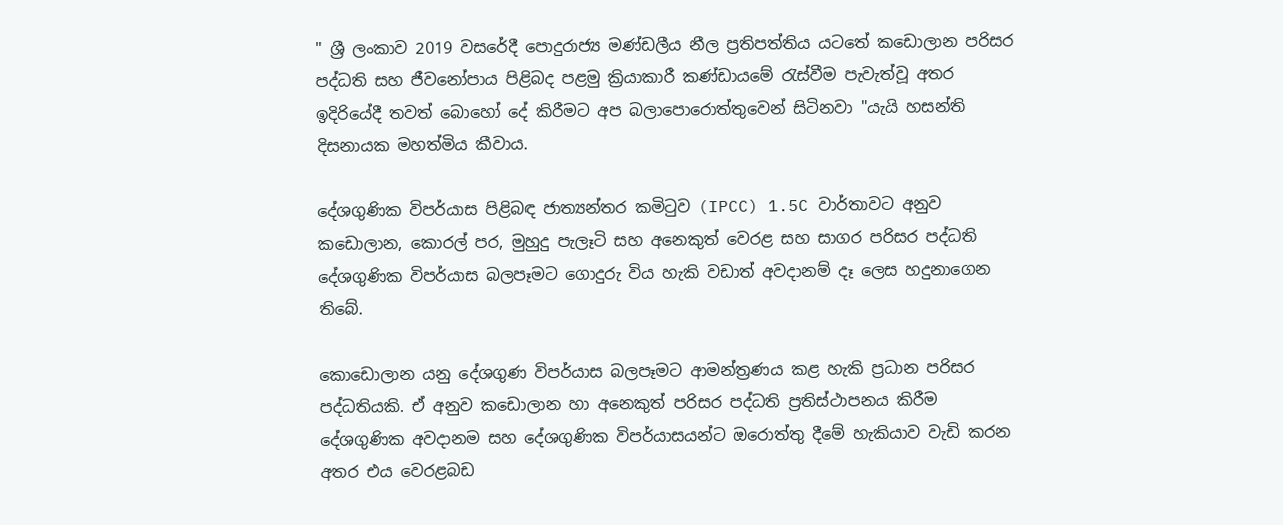" ශ්‍රී ලංකාව 2019 වසරේදී පොදුරාජ්‍ය මණ්ඩලීය නීල ප්‍රතිපත්තිය යටතේ කඩොලාන පරිසර පද්ධති සහ ජීවනෝපාය පිළිබද පළමු ක්‍රියාකාරී කණ්ඩායමේ රැස්වීම පැවැත්වූ අතර ඉදිරියේදී තවත් බොහෝ දේ කිරීමට අප බලාපොරොත්තුවෙන් සිටිනවා "යැයි හසන්ති දිසනායක මහත්මිය කීවාය.

දේශගුණික විපර්යාස පිළිබඳ ජාත්‍යන්තර කමිටුව (IPCC) 1.5C වාර්තාවට අනුව කඩොලාන, කොරල් පර, මුහුදු පැලෑටි සහ අනෙකුත් වෙරළ සහ සාගර පරිසර පද්ධති දේශගුණික විපර්යාස බලපෑමට ගොදුරු විය හැකි වඩාත් අවදානම් දෑ ලෙස හදුනාගෙන තිබේ.

කොඩොලාන යනු දේශගුණ විපර්යාස බලපෑමට ආමන්ත්‍රණය කළ හැකි ප්‍රධාන පරිසර පද්ධතියකි. ඒ අනුව කඩොලාන හා අනෙකුත් පරිසර පද්ධති ප්‍රතිස්ථාපනය කිරීම දේශගුණික අවදානම සහ දේශගුණික විපර්යාසයන්ට ඔරොත්තු දීමේ හැකියාව වැඩි කරන අතර එය වෙරළබඩ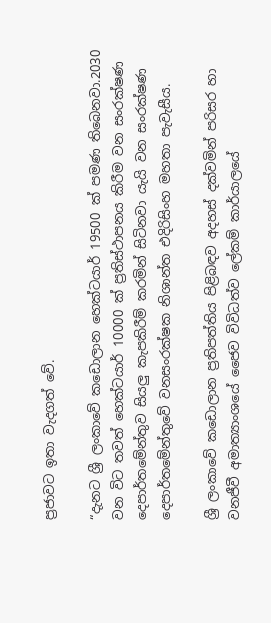ප්‍රජාවට ඉතා වැදගත් වේ.

“දැනට ශ්‍රී ලංකාවේ කඩොලාන හෙක්ටයාර් 19500 ක් පමණ තිබෙනවා.2030 වන විට තවත් හෙක්ටයාර් 10000 ක් ප්‍රතිස්ථාපනය කිරීම වන සංරක්ෂණ දෙපාර්තමේන්තුව සියලු කැපකිරීම් කරමින් සිටිනවා යැයි වන සංරක්ෂණ දෙපාර්තමේන්තුවේ වනසංරක්ෂක නිශාන්ත එදිරිසිංහ මහතා පැවැසීය.

ශ්‍රී ලංකාවේ කඩොලාන ප්‍රතිපත්තිය පිළිබඳව අදහස් දක්වමින් පරිසර හා වනජීවී අමාත්‍යාංශයේ ජෛව විවිධත්ව ලේකම් කාර්යාලයේ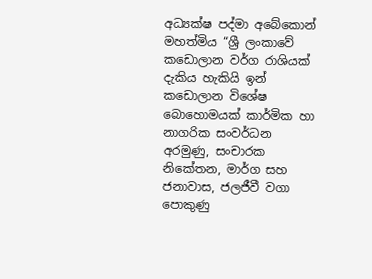අධ්‍යක්ෂ පද්මා අබේකොන් මහත්මිය “ශ්‍රී ලංකාවේ කඩොලාන වර්ග රාශියක් දැකිය හැකියි ඉන් කඩොලාන විශේෂ බොහොමයක් කාර්මික හා නාගරික සංවර්ධන අරමුණු, සංචාරක නිකේතන, මාර්ග සහ ජනාවාස, ජලජීවී වගා පොකුණු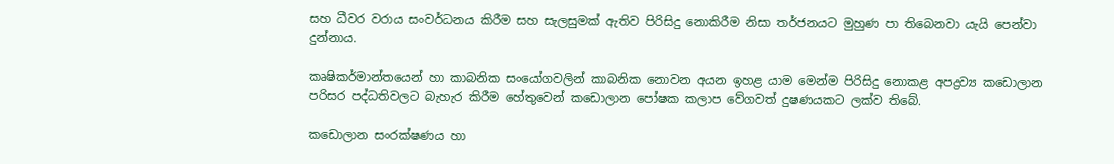සහ ධීවර වරාය සංවර්ධනය කිරීම සහ සැලසුමක් ඇතිව පිරිසිදු නොකිරීම නිසා තර්ජනයට මුහුණ පා තිබෙනවා යැයි පෙන්වා දුන්නාය.

කෘෂිකර්මාන්තයෙන් හා කාබනික සංයෝගවලින් කාබනික නොවන අයන ඉහළ යාම මෙන්ම පිරිසිදු නොකළ අපද්‍රව්‍ය කඩොලාන පරිසර පද්ධතිවලට බැහැර කිරීම හේතුවෙන් කඩොලාන පෝෂක කලාප වේගවත් දුෂණයකට ලක්ව තිබේ.

කඩොලාන සංරක්ෂණය හා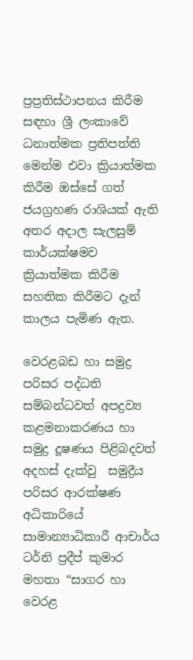ප්‍රප්‍රතිස්ථාපනය කිරීම සඳහා ශ්‍රී ලංකා‌වේ ධනාත්මක ප්‍රතිපත්ති මෙන්ම එවා ක්‍රියාත්මක කිරීම ඔස්සේ ගත් ජයග්‍රහණ රාශියක් ඇති අතර අදාල සැලසුම් කාර්යක්ෂමව ක්‍රියාත්මක කිරීම සහතික කිරීමට දැන් කාලය පැමිණ ඇත.

වෙරළබඩ හා සමුද්‍ර පරිසර පද්ධති සම්බන්ධවත් අපද්‍රව්‍ය කළමනාකරණය හා සමුද්‍ර දූෂණය පිළිබදවත් අදහස් දැක්වු  සමුද්‍රීය පරිසර ආරක්ෂණ අධිකාරියේ සාමාන්‍යාධිකාරී ආචාර්ය ටර්නි ප්‍රදීප් කුමාර මහතා “සාගර හා වෙරළ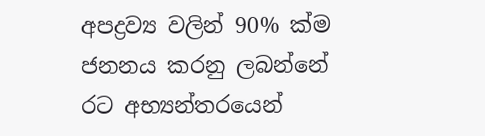අපද්‍රව්‍ය වලින් 90% ක්ම ජනනය කරනු ලබන්නේ රට අභ්‍යන්තරයෙන්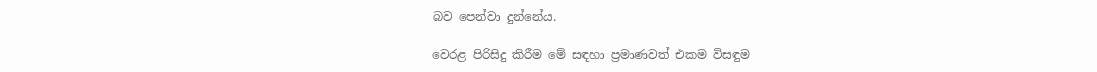බව පෙන්වා දුන්නේය.

වෙරළ පිරිසිදු කිරීම මේ සඳහා ප්‍රමාණවත් එකම විසඳුම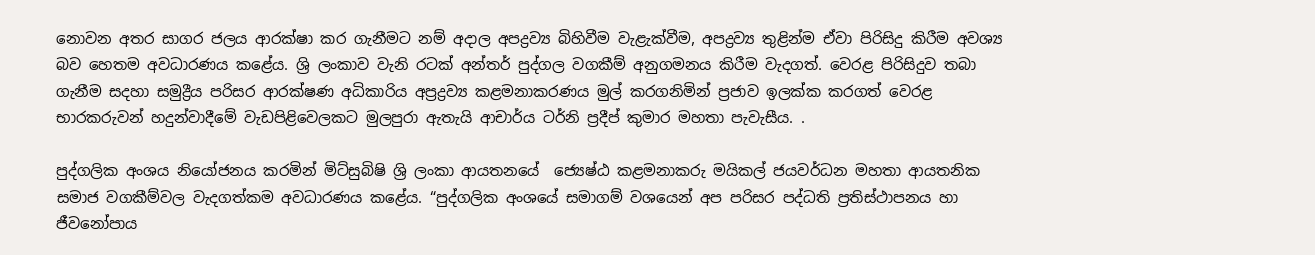නොවන අතර සාගර ජලය ආරක්ෂා කර ගැනීමට නම් අදාල අපද්‍රව්‍ය බිහිවීම වැළැක්වීම, අපද්‍රව්‍ය තුළින්ම ඒවා පිරිසිදු කිරීම අවශ්‍ය බව හෙතම අවධාරණය කළේය. ශ්‍රි ලංකාව වැනි රටක් අන්තර් පුද්ගල වගකීම් අනුගමනය කිරීම වැදගත්. වෙරළ පිරිසිදුව තබා ගැනීම සදහා සමුද්‍රීය පරිසර ආරක්ෂණ අධිකාරිය අප්‍රද්‍රව්‍ය කළමනාකරණය මුල් කරගනිමින් ප්‍රජාව ඉලක්ක කරගත් වෙරළ භාරකරුවන් හදුන්වාදීමේ වැඩපිළිවෙලකට මුලපුරා ඇතැයි ආචාර්ය ටර්නි ප්‍රදීප් කුමාර මහතා පැවැසීය. .

පුද්ගලික අංශය නියෝජනය කරමින් මිට්සුබිෂි ශ්‍රි ලංකා ආයතනයේ  ජ්‍යෙෂ්ඨ කළමනාකරු මයිකල් ජයවර්ධන මහතා ආයතනික සමාජ වගකීම්වල වැදගත්කම අවධාරණය කළේය. “පුද්ගලික අංශයේ සමාගම් වශයෙන් අප පරිසර පද්ධති ප්‍රතිස්ථාපනය හා ජීවනෝපාය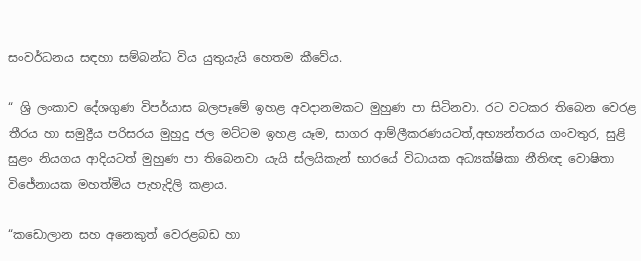සංවර්ධනය සඳහා සම්බන්ධ විය යුතුයැයි හෙතම කීවේය.

“ ශ්‍රි ලංකාව දේශගුණ විපර්යාස බලපෑමේ ඉහළ අවදානමකට මුහුණ පා සිටිනවා. රට වටකර තිබෙන වෙරළ තීරය හා සමුද්‍රීය පරිසරය මුහුදු ජල මට්ටම ඉහළ යෑම, සාගර ආම්ලීකරණයටත්,අභ්‍යන්තරය ගංවතුර, සුළි සුළං නියගය ආදියටත් මුහුණ පා තිබෙනවා යැයි ස්ලයිකැන් භාරයේ විධායක අධ්‍යක්ෂිකා නීතිඥ වොෂිතා විජේනායක මහත්මිය පැහැදිලි කළාය.

“කඩොලාන සහ අනෙකුත් වෙරළබඩ හා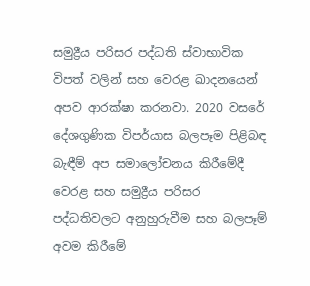සමුද්‍රීය පරිසර පද්ධති ස්වාභාවික විපත් වලින් සහ වෙරළ ඛාදනයෙන් අපව ආරක්ෂා කරනවා. 2020 වසරේ දේශගුණික විපර්යාස බලපෑම පිළිබඳ බැඳීම් අප සමාලෝචනය කිරීමේදී වෙරළ සහ සමුද්‍රීය පරිසර පද්ධතිවලට අනුහුරුවීම සහ බලපෑම් අවම කිරීමේ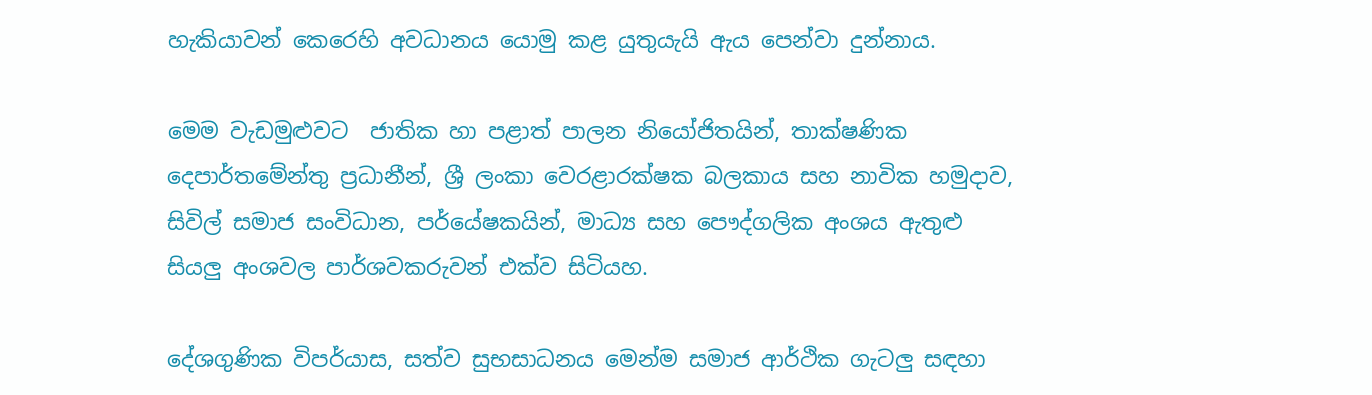හැකියාවන් කෙරෙහි අවධානය යොමු කළ යුතුයැයි ඇය පෙන්වා දුන්නාය.

මෙම වැඩමුළුවට  ජාතික හා පළාත් පාලන නියෝජිතයින්, තාක්ෂණික දෙපාර්තමේන්තු ප්‍රධානීන්, ශ්‍රී ලංකා වෙරළාරක්ෂක බලකාය සහ නාවික හමුදාව, සිවිල් සමාජ සංවිධාන, පර්යේෂකයින්, මාධ්‍ය සහ පෞද්ගලික අංශය ඇතුළු සියලු අංශවල පාර්ශවකරුවන් එක්ව සිටියහ.

දේශගුණික විපර්යාස, සත්ව සුභසාධනය මෙන්ම සමාජ ආර්ථික ගැටලු සඳහා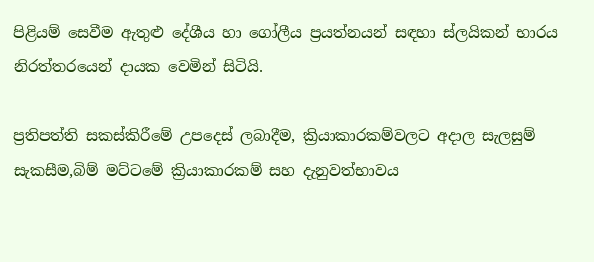පිළියම් සෙවීම ඇතුළු දේශීය හා ගෝලීය ප්‍රයත්නයන් සඳහා ස්ලයිකන් භාරය නිරත්තරයෙන් දායක වෙමින් සිටියි.

ප්‍රතිපත්ති සකස්කිරීමේ උපදෙස් ලබාදීම, ක්‍රියාකාරකම්වලට අදාල සැලසුම් සැකසීම,බිම් මට්ටමේ ක්‍රියාකාරකම් සහ දැනුවත්භාවය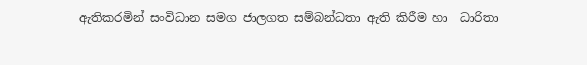ඇතිකරමින් සංවිධාන සමග ජාලගත සම්බන්ධතා ඇති කිරීම හා  ධාරිතා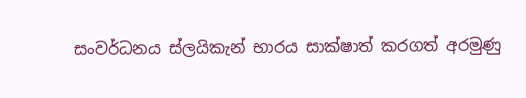සංවර්ධනය ස්ලයිකැන් භාරය සාක්ෂාත් කරගත් අරමුණු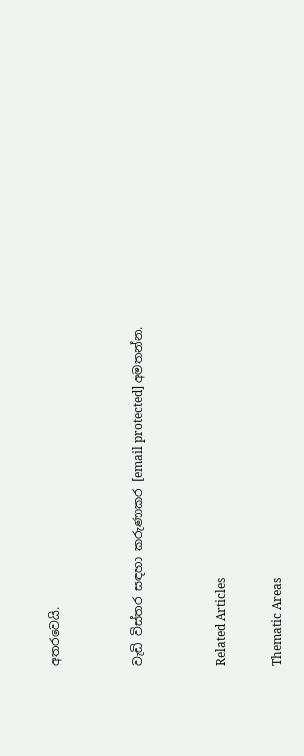අතරවෙයි.


වැඩි විස්තර සඳහා කරුණාකර [email protected] අමතන්න.


Related Articles

Thematic Areas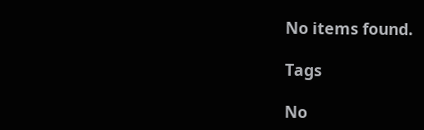No items found.

Tags

No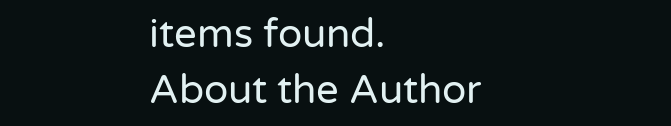items found.
About the Author